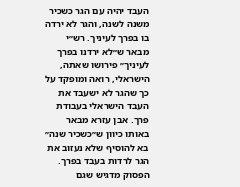העבד יהיה עם הגר כשכיר משנה לשנה, והגר לא ירדה בו בפרך לעיניך. רש״י מבאר ש״לא ירדנו בפרך לעיניך״ פירושו שאתה, הישראלי, רואה ומופקד על כך שהגר לא ישעבד את העבד הישראלי בעבודת פרך. אבן עזרא מבאר באותו כיוון ש״כשכיר שנה״ בא להוסיף שלא נעזוב את הגר לרדות בעבד בפרך. הפסוק מדגיש שגם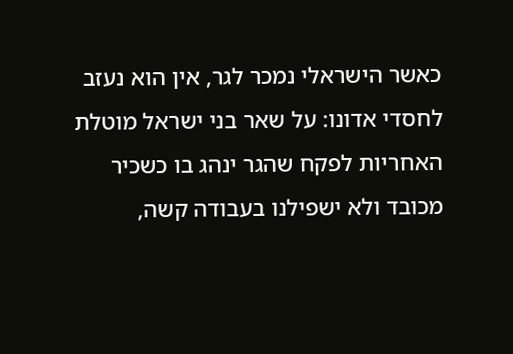כאשר הישראלי נמכר לגר, אין הוא נעזב לחסדי אדונו: על שאר בני ישראל מוטלת האחריות לפקח שהגר ינהג בו כשכיר מכובד ולא ישפילנו בעבודה קשה,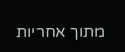מתוך אחריות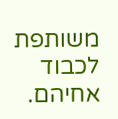משותפת לכבוד אחיהם.